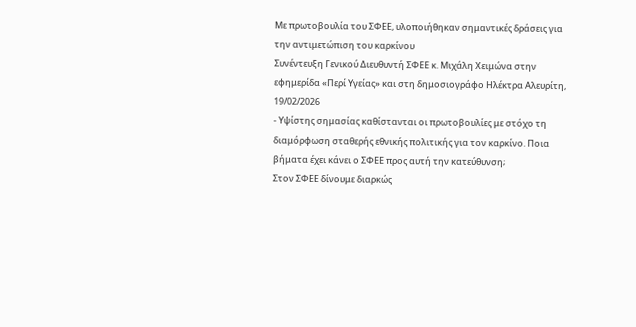Με πρωτοβουλία του ΣΦΕΕ, υλοποιήθηκαν σημαντικές δράσεις για την αντιμετώπιση του καρκίνου
Συνέντευξη Γενικού Διευθυντή ΣΦΕΕ κ. Μιχάλη Χειμώνα στην εφημερίδα «Περί Υγείας» και στη δημοσιογράφο Ηλέκτρα Αλευρίτη, 19/02/2026
- Υψίστης σημασίας καθίστανται οι πρωτοβουλίες με στόχο τη διαμόρφωση σταθερής εθνικής πολιτικής για τον καρκίνο. Ποια βήματα έχει κάνει ο ΣΦΕΕ προς αυτή την κατεύθυνση;
Στον ΣΦΕΕ δίνουμε διαρκώς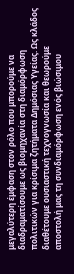μεγαλύτερη έμφαση στον ρόλο που μπορούμε να διαδραματίσουμε ως βιομηχανία στη διαμόρφωση πολιτικών για κρίσιμα ζητήματα Δημόσιας Υγείας. Ως κλάδος διαθέτουμε ουσιαστική τεχνογνωσία και θεωρούμε αποστολή μας τη συνδιαμόρφωση ενός βιώσιμου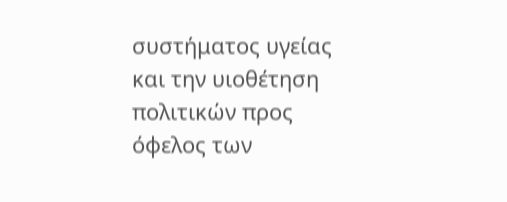συστήματος υγείας και την υιοθέτηση πολιτικών προς όφελος των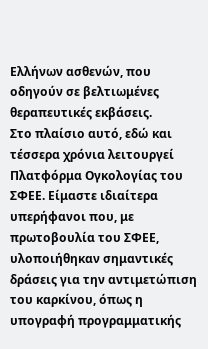Ελλήνων ασθενών, που οδηγούν σε βελτιωμένες θεραπευτικές εκβάσεις.
Στο πλαίσιο αυτό, εδώ και τέσσερα χρόνια λειτουργεί Πλατφόρμα Ογκολογίας του ΣΦΕΕ. Είμαστε ιδιαίτερα υπερήφανοι που, με πρωτοβουλία του ΣΦΕΕ, υλοποιήθηκαν σημαντικές δράσεις για την αντιμετώπιση του καρκίνου, όπως η υπογραφή προγραμματικής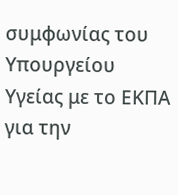συμφωνίας του Υπουργείου Υγείας με το ΕΚΠΑ για την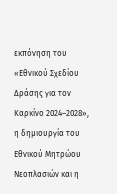εκπόνηση του «Εθνικού Σχεδίου Δράσης για τον Καρκίνο 2024–2028», η δημιουργία του Εθνικού Μητρώου Νεοπλασιών και η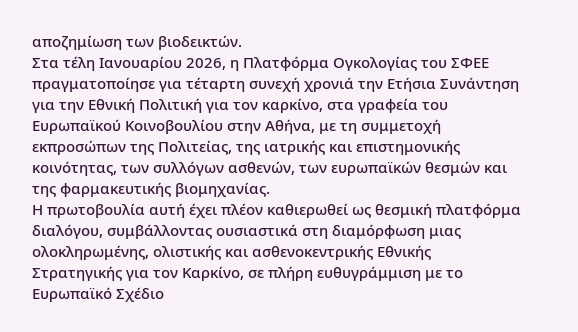αποζημίωση των βιοδεικτών.
Στα τέλη Ιανουαρίου 2026, η Πλατφόρμα Ογκολογίας του ΣΦΕΕ πραγματοποίησε για τέταρτη συνεχή χρονιά την Ετήσια Συνάντηση για την Εθνική Πολιτική για τον καρκίνο, στα γραφεία του Ευρωπαϊκού Κοινοβουλίου στην Αθήνα, με τη συμμετοχή εκπροσώπων της Πολιτείας, της ιατρικής και επιστημονικής κοινότητας, των συλλόγων ασθενών, των ευρωπαϊκών θεσμών και της φαρμακευτικής βιομηχανίας.
Η πρωτοβουλία αυτή έχει πλέον καθιερωθεί ως θεσμική πλατφόρμα διαλόγου, συμβάλλοντας ουσιαστικά στη διαμόρφωση μιας ολοκληρωμένης, ολιστικής και ασθενοκεντρικής Εθνικής Στρατηγικής για τον Καρκίνο, σε πλήρη ευθυγράμμιση με το Ευρωπαϊκό Σχέδιο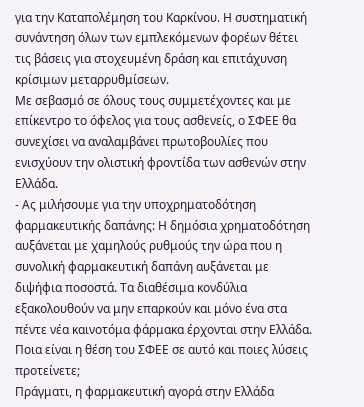για την Καταπολέμηση του Καρκίνου. Η συστηματική συνάντηση όλων των εμπλεκόμενων φορέων θέτει τις βάσεις για στοχευμένη δράση και επιτάχυνση κρίσιμων μεταρρυθμίσεων.
Με σεβασμό σε όλους τους συμμετέχοντες και με επίκεντρο το όφελος για τους ασθενείς, ο ΣΦΕΕ θα συνεχίσει να αναλαμβάνει πρωτοβουλίες που ενισχύουν την ολιστική φροντίδα των ασθενών στην Ελλάδα.
- Ας μιλήσουμε για την υποχρηματοδότηση φαρμακευτικής δαπάνης: Η δημόσια χρηματοδότηση αυξάνεται με χαμηλούς ρυθμούς την ώρα που η συνολική φαρμακευτική δαπάνη αυξάνεται με διψήφια ποσοστά. Τα διαθέσιμα κονδύλια εξακολουθούν να μην επαρκούν και μόνο ένα στα πέντε νέα καινοτόμα φάρμακα έρχονται στην Ελλάδα. Ποια είναι η θέση του ΣΦΕΕ σε αυτό και ποιες λύσεις προτείνετε;
Πράγματι, η φαρμακευτική αγορά στην Ελλάδα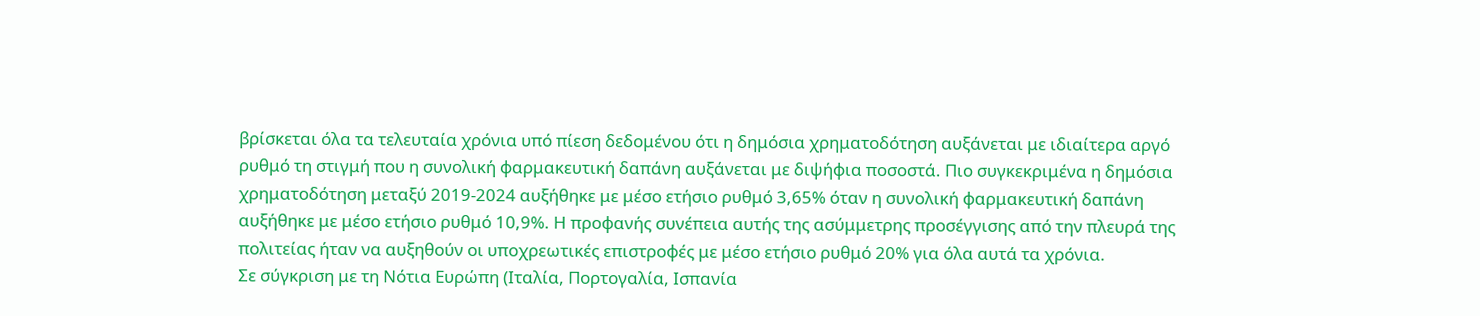βρίσκεται όλα τα τελευταία χρόνια υπό πίεση δεδομένου ότι η δημόσια χρηματοδότηση αυξάνεται με ιδιαίτερα αργό ρυθμό τη στιγμή που η συνολική φαρμακευτική δαπάνη αυξάνεται με διψήφια ποσοστά. Πιο συγκεκριμένα η δημόσια χρηματοδότηση μεταξύ 2019-2024 αυξήθηκε με μέσο ετήσιο ρυθμό 3,65% όταν η συνολική φαρμακευτική δαπάνη αυξήθηκε με μέσο ετήσιο ρυθμό 10,9%. Η προφανής συνέπεια αυτής της ασύμμετρης προσέγγισης από την πλευρά της πολιτείας ήταν να αυξηθούν οι υποχρεωτικές επιστροφές με μέσο ετήσιο ρυθμό 20% για όλα αυτά τα χρόνια.
Σε σύγκριση με τη Νότια Ευρώπη (Ιταλία, Πορτογαλία, Ισπανία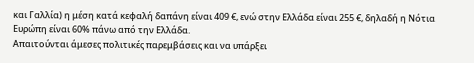και Γαλλία) η μέση κατά κεφαλή δαπάνη είναι 409 €, ενώ στην Ελλάδα είναι 255 €, δηλαδή η Νότια Ευρώπη είναι 60% πάνω από την Ελλάδα.
Απαιτούνται άμεσες πολιτικές παρεμβάσεις και να υπάρξει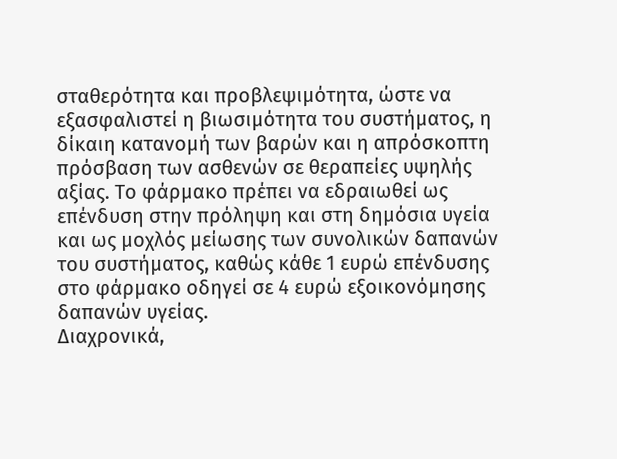σταθερότητα και προβλεψιμότητα, ώστε να εξασφαλιστεί η βιωσιμότητα του συστήματος, η δίκαιη κατανομή των βαρών και η απρόσκοπτη πρόσβαση των ασθενών σε θεραπείες υψηλής αξίας. Το φάρμακο πρέπει να εδραιωθεί ως επένδυση στην πρόληψη και στη δημόσια υγεία και ως μοχλός μείωσης των συνολικών δαπανών του συστήματος, καθώς κάθε 1 ευρώ επένδυσης στο φάρμακο οδηγεί σε 4 ευρώ εξοικονόμησης δαπανών υγείας.
Διαχρονικά,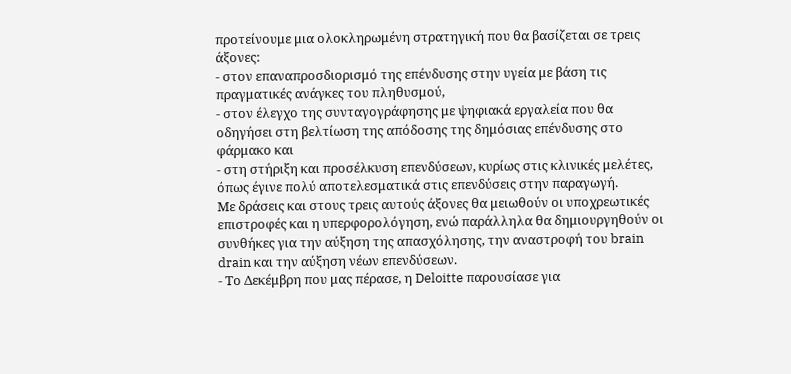προτείνουμε μια ολοκληρωμένη στρατηγική που θα βασίζεται σε τρεις άξονες:
- στον επαναπροσδιορισμό της επένδυσης στην υγεία με βάση τις πραγματικές ανάγκες του πληθυσμού,
- στον έλεγχο της συνταγογράφησης με ψηφιακά εργαλεία που θα οδηγήσει στη βελτίωση της απόδοσης της δημόσιας επένδυσης στο φάρμακο και
- στη στήριξη και προσέλκυση επενδύσεων, κυρίως στις κλινικές μελέτες, όπως έγινε πολύ αποτελεσματικά στις επενδύσεις στην παραγωγή.
Με δράσεις και στους τρεις αυτούς άξονες θα μειωθούν οι υποχρεωτικές επιστροφές και η υπερφορολόγηση, ενώ παράλληλα θα δημιουργηθούν οι συνθήκες για την αύξηση της απασχόλησης, την αναστροφή του brain drain και την αύξηση νέων επενδύσεων.
- Το Δεκέμβρη που μας πέρασε, η Deloitte παρουσίασε για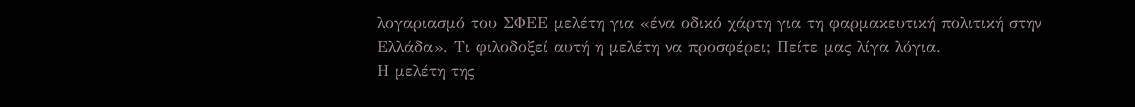λογαριασμό του ΣΦΕΕ μελέτη για «ένα οδικό χάρτη για τη φαρμακευτική πολιτική στην Ελλάδα». Τι φιλοδοξεί αυτή η μελέτη να προσφέρει; Πείτε μας λίγα λόγια.
Η μελέτη της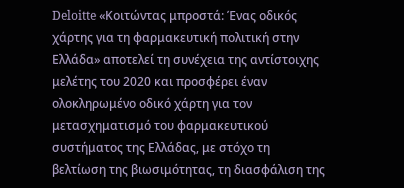Deloitte «Κοιτώντας μπροστά: Ένας οδικός χάρτης για τη φαρμακευτική πολιτική στην Ελλάδα» αποτελεί τη συνέχεια της αντίστοιχης μελέτης του 2020 και προσφέρει έναν ολοκληρωμένο οδικό χάρτη για τον μετασχηματισμό του φαρμακευτικού συστήματος της Ελλάδας, με στόχο τη βελτίωση της βιωσιμότητας, τη διασφάλιση της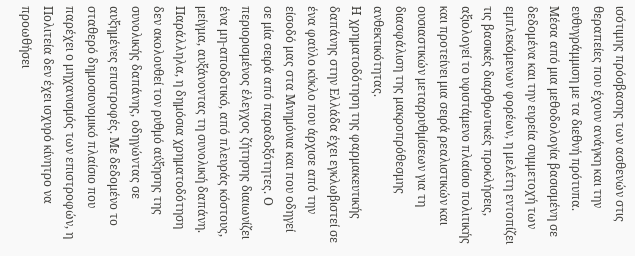ισότιμης πρόσβασης των ασθενών στις θεραπείες που έχουν ανάγκη και την ευθυγράμμιση με τα διεθνή πρότυπα. Μέσα από μια μεθοδολογία βασισμένη σε δεδομένα και την ευρεία συμμετοχή των εμπλεκόμενων φορέων, η μελέτη εντοπίζει τις βασικές διαρθρωτικές προκλήσεις, αξιολογεί το υφιστάμενο πλαίσιο πολιτικής και προτείνει μια σειρά ρεαλιστικών και ουσιαστικών μεταρρυθμίσεων για τη διασφάλιση της μακροπρόθεσμης ανθεκτικότητας.
Η χρηματοδότηση της φαρμακευτικής δαπάνης στην Ελλάδα έχει εγκλωβιστεί σε ένα φαύλο κύκλο που άρχισε από την είσοδό μας στα Μνημόνια και που οδηγεί σε μία σειρά από παραδοξότητες. Ο περιορισμένος έλεγχος ζήτησης διαιωνίζει ένα μη-αποδοτικό, από πλευράς κόστους, μείγμα, αυξάνοντας τη συνολική δαπάνη. Παράλληλα, η δημόσια χρηματοδότηση δεν ακολουθεί τον ρυθμό αύξησης της συνολικής δαπάνης, οδηγώντας σε αυξημένες επιστροφές. Με δεδομένο το σταθερό δημοσιονομικό πλαίσιο που παρέχει ο μηχανισμός των επιστροφών, η Πολιτεία δεν έχει ισχυρό κίνητρο να προωθήσει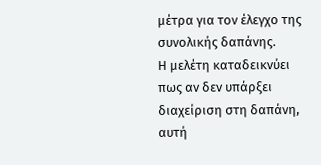μέτρα για τον έλεγχο της συνολικής δαπάνης.
Η μελέτη καταδεικνύει πως αν δεν υπάρξει διαχείριση στη δαπάνη, αυτή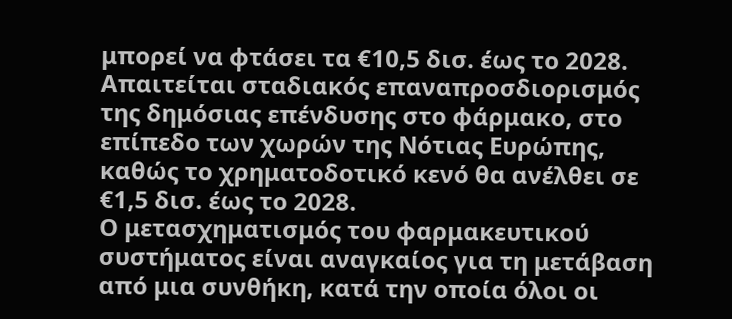μπορεί να φτάσει τα €10,5 δισ. έως το 2028. Απαιτείται σταδιακός επαναπροσδιορισμός της δημόσιας επένδυσης στο φάρμακο, στο επίπεδο των χωρών της Νότιας Ευρώπης, καθώς το χρηματοδοτικό κενό θα ανέλθει σε €1,5 δισ. έως το 2028.
Ο μετασχηματισμός του φαρμακευτικού συστήματος είναι αναγκαίος για τη μετάβαση από μια συνθήκη, κατά την οποία όλοι οι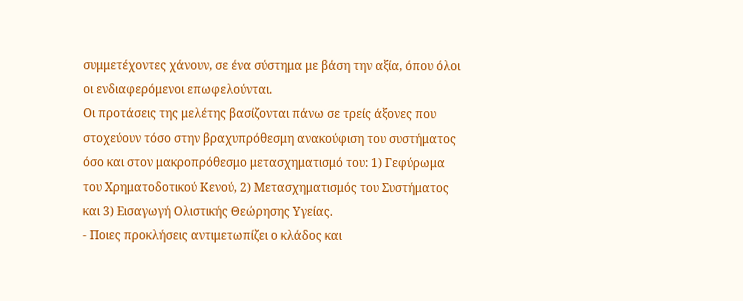συμμετέχοντες χάνουν, σε ένα σύστημα με βάση την αξία, όπου όλοι οι ενδιαφερόμενοι επωφελούνται.
Οι προτάσεις της μελέτης βασίζονται πάνω σε τρείς άξονες που στοχεύουν τόσο στην βραχυπρόθεσμη ανακούφιση του συστήματος όσο και στον μακροπρόθεσμο μετασχηματισμό του: 1) Γεφύρωμα του Χρηματοδοτικού Κενού, 2) Μετασχηματισμός του Συστήματος και 3) Εισαγωγή Ολιστικής Θεώρησης Υγείας.
- Ποιες προκλήσεις αντιμετωπίζει ο κλάδος και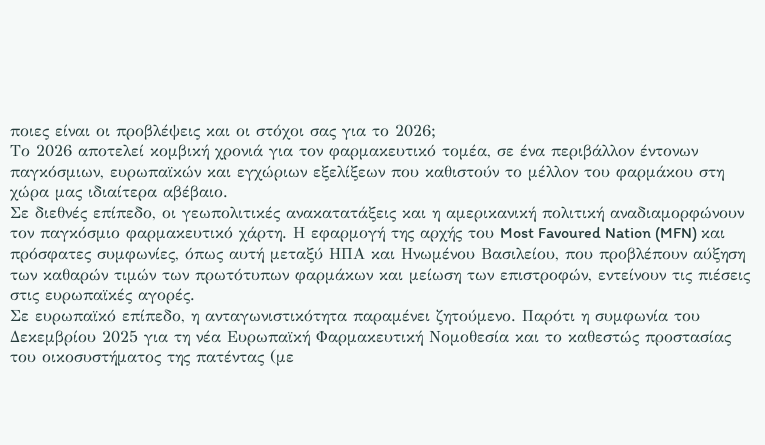ποιες είναι οι προβλέψεις και οι στόχοι σας για το 2026;
Το 2026 αποτελεί κομβική χρονιά για τον φαρμακευτικό τομέα, σε ένα περιβάλλον έντονων παγκόσμιων, ευρωπαϊκών και εγχώριων εξελίξεων που καθιστούν το μέλλον του φαρμάκου στη χώρα μας ιδιαίτερα αβέβαιο.
Σε διεθνές επίπεδο, οι γεωπολιτικές ανακατατάξεις και η αμερικανική πολιτική αναδιαμορφώνουν τον παγκόσμιο φαρμακευτικό χάρτη. Η εφαρμογή της αρχής του Most Favoured Nation (MFN) και πρόσφατες συμφωνίες, όπως αυτή μεταξύ ΗΠΑ και Ηνωμένου Βασιλείου, που προβλέπουν αύξηση των καθαρών τιμών των πρωτότυπων φαρμάκων και μείωση των επιστροφών, εντείνουν τις πιέσεις στις ευρωπαϊκές αγορές.
Σε ευρωπαϊκό επίπεδο, η ανταγωνιστικότητα παραμένει ζητούμενο. Παρότι η συμφωνία του Δεκεμβρίου 2025 για τη νέα Ευρωπαϊκή Φαρμακευτική Νομοθεσία και το καθεστώς προστασίας του οικοσυστήματος της πατέντας (με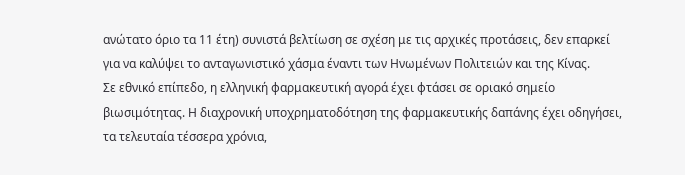ανώτατο όριο τα 11 έτη) συνιστά βελτίωση σε σχέση με τις αρχικές προτάσεις, δεν επαρκεί για να καλύψει το ανταγωνιστικό χάσμα έναντι των Ηνωμένων Πολιτειών και της Κίνας.
Σε εθνικό επίπεδο, η ελληνική φαρμακευτική αγορά έχει φτάσει σε οριακό σημείο βιωσιμότητας. Η διαχρονική υποχρηματοδότηση της φαρμακευτικής δαπάνης έχει οδηγήσει, τα τελευταία τέσσερα χρόνια,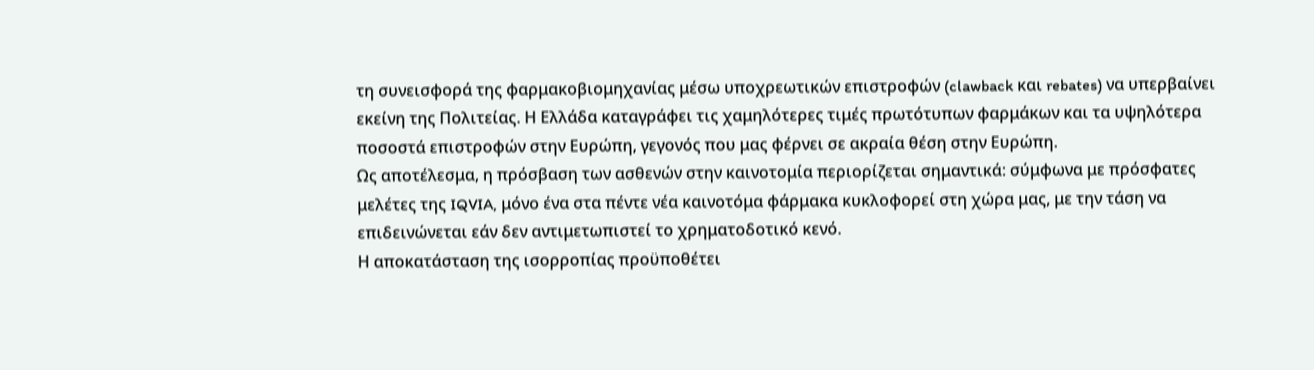τη συνεισφορά της φαρμακοβιομηχανίας μέσω υποχρεωτικών επιστροφών (clawback και rebates) να υπερβαίνει εκείνη της Πολιτείας. Η Ελλάδα καταγράφει τις χαμηλότερες τιμές πρωτότυπων φαρμάκων και τα υψηλότερα ποσοστά επιστροφών στην Ευρώπη, γεγονός που μας φέρνει σε ακραία θέση στην Ευρώπη.
Ως αποτέλεσμα, η πρόσβαση των ασθενών στην καινοτομία περιορίζεται σημαντικά: σύμφωνα με πρόσφατες μελέτες της IQVIA, μόνο ένα στα πέντε νέα καινοτόμα φάρμακα κυκλοφορεί στη χώρα μας, με την τάση να επιδεινώνεται εάν δεν αντιμετωπιστεί το χρηματοδοτικό κενό.
Η αποκατάσταση της ισορροπίας προϋποθέτει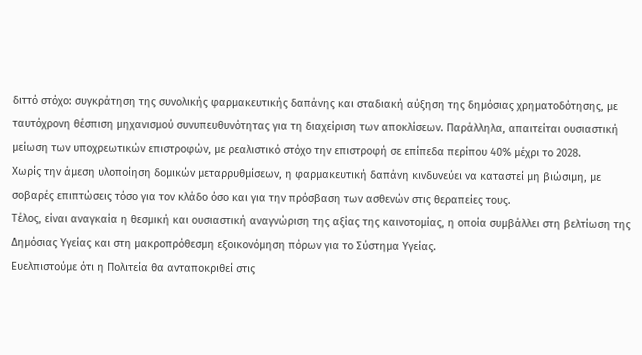διττό στόχο: συγκράτηση της συνολικής φαρμακευτικής δαπάνης και σταδιακή αύξηση της δημόσιας χρηματοδότησης, με ταυτόχρονη θέσπιση μηχανισμού συνυπευθυνότητας για τη διαχείριση των αποκλίσεων. Παράλληλα, απαιτείται ουσιαστική μείωση των υποχρεωτικών επιστροφών, με ρεαλιστικό στόχο την επιστροφή σε επίπεδα περίπου 40% μέχρι το 2028.
Χωρίς την άμεση υλοποίηση δομικών μεταρρυθμίσεων, η φαρμακευτική δαπάνη κινδυνεύει να καταστεί μη βιώσιμη, με σοβαρές επιπτώσεις τόσο για τον κλάδο όσο και για την πρόσβαση των ασθενών στις θεραπείες τους.
Τέλος, είναι αναγκαία η θεσμική και ουσιαστική αναγνώριση της αξίας της καινοτομίας, η οποία συμβάλλει στη βελτίωση της Δημόσιας Υγείας και στη μακροπρόθεσμη εξοικονόμηση πόρων για το Σύστημα Υγείας.
Ευελπιστούμε ότι η Πολιτεία θα ανταποκριθεί στις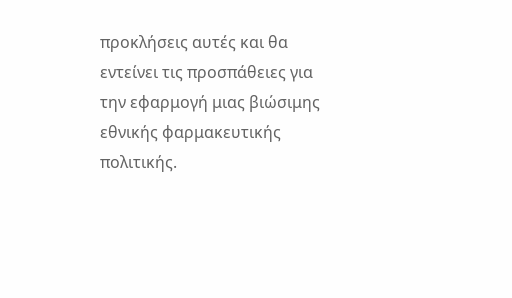προκλήσεις αυτές και θα εντείνει τις προσπάθειες για την εφαρμογή μιας βιώσιμης εθνικής φαρμακευτικής πολιτικής.